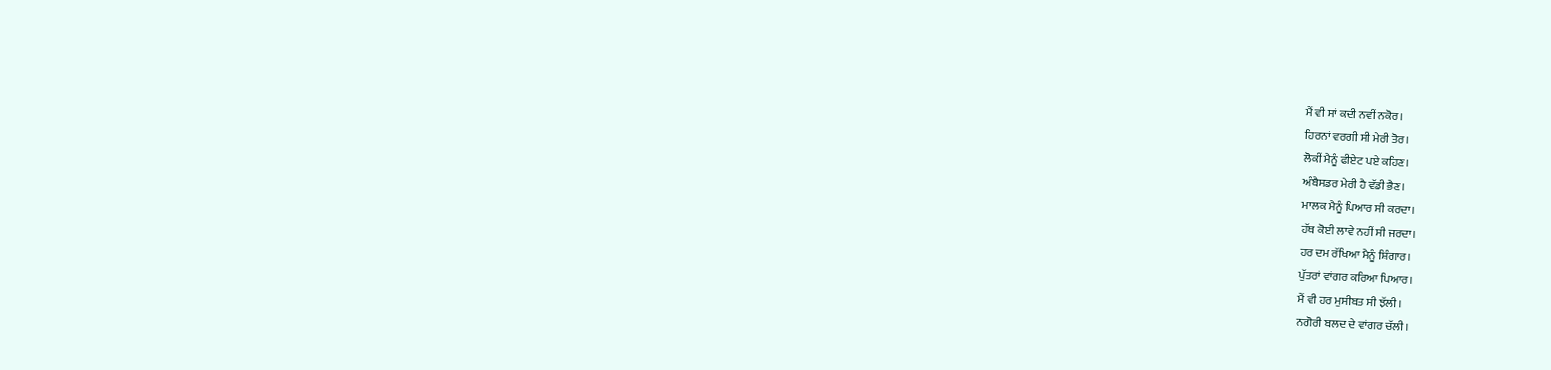ਮੈਂ ਵੀ ਸਾਂ ਕਦੀ ਨਵੀਂ ਨਕੋਰ।
ਹਿਰਨਾਂ ਵਰਗੀ ਸੀ ਮੇਰੀ ਤੋਰ।
ਲੋਕੀਂ ਮੈਨੂੰ ਫੀਏਟ ਪਏ ਕਹਿਣ।
ਅੰਬੈਸਡਰ ਮੇਰੀ ਹੈ ਵੱਡੀ ਭੈਣ।
ਮਾਲਕ ਮੈਨੂੰ ਪਿਆਰ ਸੀ ਕਰਦਾ।
ਹੱਥ ਕੋਈ ਲਾਵੇ ਨਹੀਂ ਸੀ ਜਰਦਾ।
ਹਰ ਦਮ ਰੱਖਿਆ ਮੈਨੂੰ ਸ਼ਿੰਗਾਰ।
ਪੁੱਤਰਾਂ ਵਾਂਗਰ ਕਰਿਆ ਪਿਆਰ।
ਮੈਂ ਵੀ ਹਰ ਮੁਸੀਬਤ ਸੀ ਝੱਲੀ।
ਨਗੋਰੀ ਬਲਦ ਦੇ ਵਾਂਗਰ ਚੱਲੀ।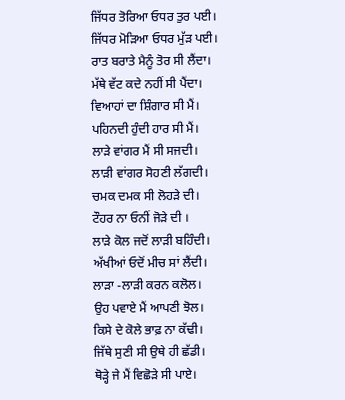ਜਿੱਧਰ ਤੋਰਿਆ ਓਧਰ ਤੁਰ ਪਈ।
ਜਿੱਧਰ ਮੋੜਿਆ ਓਧਰ ਮੁੱੜ ਪਈ।
ਰਾਤ ਬਰਾਤੇ ਮੈਨੂੰ ਤੋਰ ਸੀ ਲੈਂਦਾ।
ਮੱਥੇ ਵੱਟ ਕਦੇ ਨਹੀਂ ਸੀ ਪੈਂਦਾ।
ਵਿਆਹਾਂ ਦਾ ਸ਼ਿੰਗਾਰ ਸੀ ਮੈਂ।
ਪਹਿਨਦੀ ਹੁੰਦੀ ਹਾਰ ਸੀ ਮੈਂ।
ਲਾੜੇ ਵਾਂਗਰ ਮੈਂ ਸੀ ਸਜਦੀ।
ਲਾੜੀ ਵਾਂਗਰ ਸੋਹਣੀ ਲੱਗਦੀ।
ਚਮਕ ਦਮਕ ਸੀ ਲੋਹੜੇ ਦੀ।
ਟੌਹਰ ਨਾ ਓਨੀਂ ਜੋੜੇ ਦੀ ।
ਲਾੜੇ ਕੋਲ ਜਦੋਂ ਲਾੜੀ ਬਹਿੰਦੀ।
ਅੱਖੀਆਂ ਓਦੋਂ ਮੀਚ ਸਾਂ ਲੈਂਦੀ।
ਲਾੜਾ -ਲਾੜੀ ਕਰਨ ਕਲੋਲ।
ਉਹ ਪਵਾਏ ਮੈਂ ਆਪਣੀ ਝੋਲ।
ਕਿਸੇ ਦੇ ਕੋਲੇ ਭਾਫ਼ ਨਾ ਕੱਢੀ।
ਜਿੱਥੇ ਸੁਣੀ ਸੀ ਉਥੇ ਹੀ ਛੱਡੀ।
ਥੋੜ੍ਹੇ ਜੇ ਮੈਂ ਵਿਛੋੜੇ ਸੀ ਪਾਏ।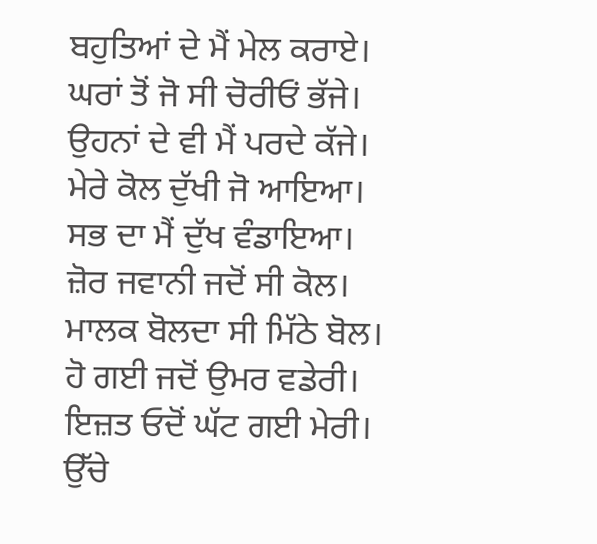ਬਹੁਤਿਆਂ ਦੇ ਮੈਂ ਮੇਲ ਕਰਾਏ।
ਘਰਾਂ ਤੋਂ ਜੋ ਸੀ ਚੋਰੀਓਂ ਭੱਜੇ।
ਉਹਨਾਂ ਦੇ ਵੀ ਮੈਂ ਪਰਦੇ ਕੱਜੇ।
ਮੇਰੇ ਕੋਲ ਦੁੱਖੀ ਜੋ ਆਇਆ।
ਸਭ ਦਾ ਮੈਂ ਦੁੱਖ ਵੰਡਾਇਆ।
ਜ਼ੋਰ ਜਵਾਨੀ ਜਦੋਂ ਸੀ ਕੋਲ।
ਮਾਲਕ ਬੋਲਦਾ ਸੀ ਮਿੱਠੇ ਬੋਲ।
ਹੋ ਗਈ ਜਦੋਂ ਉਮਰ ਵਡੇਰੀ।
ਇਜ਼ਤ ਓਦੋਂ ਘੱਟ ਗਈ ਮੇਰੀ।
ਉੱਚੇ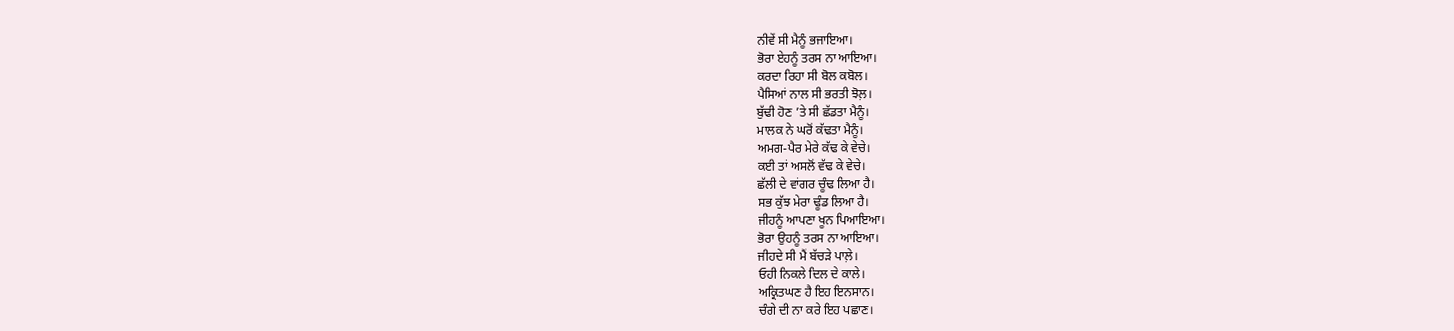ਨੀਵੇਂ ਸੀ ਮੈਨੂੰ ਭਜਾਇਆ।
ਭੋਰਾ ਏਹਨੂੰ ਤਰਸ ਨਾ ਆਇਆ।
ਕਰਦਾ ਰਿਹਾ ਸੀ ਬੋਲ ਕਬੋਲ।
ਪੈਸਿਆਂ ਨਾਲ ਸੀ ਭਰਤੀ ਝੋਲ਼।
ਬੁੱਢੀ ਹੋਣ ’ਤੇ ਸੀ ਛੱਡਤਾ ਮੈਨੂੰ।
ਮਾਲਕ ਨੇ ਘਰੋਂ ਕੱਢਤਾ ਮੈਨੂੰ।
ਅਮਗ-ਪੈਰ ਮੇਰੇ ਕੱਢ ਕੇ ਵੇਚੇ।
ਕਈ ਤਾਂ ਅਸਲੋਂ ਵੱਢ ਕੇ ਵੇਚੇ।
ਛੱਲੀ ਦੇ ਵਾਂਗਰ ਚੂੰਢ ਲਿਆ ਹੈ।
ਸਭ ਕੁੱਝ ਮੇਰਾ ਢੂੰਡ ਲਿਆ ਹੈ।
ਜੀਹਨੂੰ ਆਪਣਾ ਖੂਨ ਪਿਆਇਆ।
ਭੋਰਾ ਉਹਨੂੰ ਤਰਸ ਨਾ ਆਇਆ।
ਜੀਹਦੇ ਸੀ ਮੈਂ ਬੱਚੜੇ ਪਾਲ਼ੇ।
ਓਹੀ ਨਿਕਲੇ ਦਿਲ ਦੇ ਕਾਲੇ।
ਅਕ੍ਰਿਤਘਣ ਹੈ ਇਹ ਇਨਸਾਨ।
ਚੰਗੇ ਦੀ ਨਾ ਕਰੇ ਇਹ ਪਛਾਣ।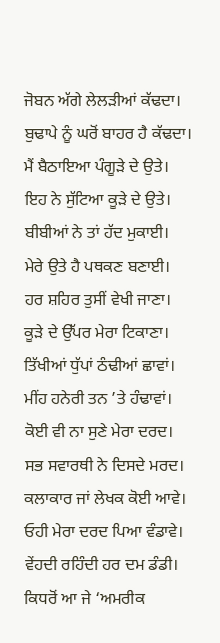ਜੋਬਨ ਅੱਗੇ ਲੇਲੜੀਆਂ ਕੱਢਦਾ।
ਬੁਢਾਪੇ ਨੂੰ ਘਰੋਂ ਬਾਹਰ ਹੈ ਕੱਢਦਾ।
ਮੈਂ ਬੈਠਾਇਆ ਪੰਗੂੜੇ ਦੇ ਉਤੇ।
ਇਹ ਨੇ ਸੁੱਟਿਆ ਕੂੜੇ ਦੇ ਉਤੇ।
ਬੀਬੀਆਂ ਨੇ ਤਾਂ ਹੱਦ ਮੁਕਾਈ।
ਮੇਰੇ ਉਤੇ ਹੈ ਪਥਕਣ ਬਣਾਈ।
ਹਰ ਸ਼ਹਿਰ ਤੁਸੀਂ ਵੇਖੀ ਜਾਣਾ।
ਕੂੜੇ ਦੇ ਉੱਪਰ ਮੇਰਾ ਟਿਕਾਣਾ।
ਤਿੱਖੀਆਂ ਧੁੱਪਾਂ ਠੰਢੀਆਂ ਛਾਵਾਂ।
ਮੀਂਹ ਹਨੇਰੀ ਤਨ ’ਤੇ ਹੰਢਾਵਾਂ।
ਕੋਈ ਵੀ ਨਾ ਸੁਣੇ ਮੇਰਾ ਦਰਦ।
ਸਭ ਸਵਾਰਥੀ ਨੇ ਦਿਸਦੇ ਮਰਦ।
ਕਲਾਕਾਰ ਜਾਂ ਲੇਖਕ ਕੋਈ ਆਵੇ।
ਓਹੀ ਮੇਰਾ ਦਰਦ ਪਿਆ ਵੰਡਾਵੇ।
ਵੇਂਹਦੀ ਰਹਿੰਦੀ ਹਰ ਦਮ ਡੰਡੀ।
ਕਿਧਰੋਂ ਆ ਜੇ ‘ਅਮਰੀਕ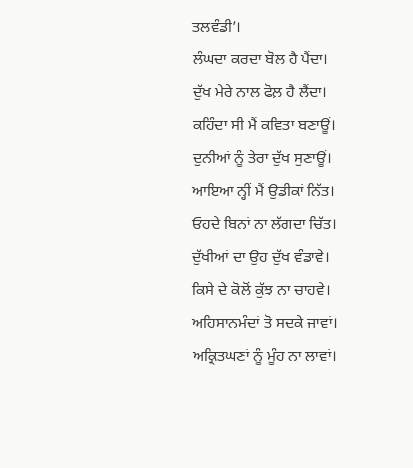ਤਲਵੰਡੀ’।
ਲੰਘਦਾ ਕਰਦਾ ਬੋਲ ਹੈ ਪੈਂਦਾ।
ਦੁੱਖ ਮੇਰੇ ਨਾਲ ਫੋਲ਼ ਹੈ ਲੈਂਦਾ।
ਕਹਿੰਦਾ ਸੀ ਮੈਂ ਕਵਿਤਾ ਬਣਾਊਂ।
ਦੁਨੀਆਂ ਨੂੰ ਤੇਰਾ ਦੁੱਖ ਸੁਣਾਊਂ।
ਆਇਆ ਨ੍ਹੀਂ ਮੈਂ ਉਡੀਕਾਂ ਨਿੱਤ।
ਓਹਦੇ ਬਿਨਾਂ ਨਾ ਲੱਗਦਾ ਚਿੱਤ।
ਦੁੱਖੀਆਂ ਦਾ ਉਹ ਦੁੱਖ ਵੰਡਾਵੇ।
ਕਿਸੇ ਦੇ ਕੋਲੋਂ ਕੁੱਝ ਨਾ ਚਾਹਵੇ।
ਅਹਿਸਾਨਮੰਦਾਂ ਤੋ ਸਦਕੇ ਜਾਵਾਂ।
ਅਕ੍ਰਿਤਘਣਾਂ ਨੂੰ ਮੂੰਹ ਨਾ ਲਾਵਾਂ।